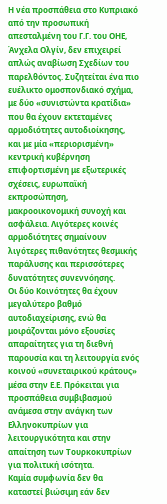Η νέα προσπάθεια στο Κυπριακό από την προσωπική απεσταλμένη του Γ.Γ. του ΟΗΕ, Άνχελα Ολγίν, δεν επιχειρεί απλώς αναβίωση Σχεδίων του παρελθόντος. Συζητείται ένα πιο ευέλικτο ομοσπονδιακό σχήμα, με δύο «συνιστώντα κρατίδια» που θα έχουν εκτεταμένες αρμοδιότητες αυτοδιοίκησης, και με μία «περιορισμένη» κεντρική κυβέρνηση επιφορτισμένη με εξωτερικές σχέσεις, ευρωπαϊκή εκπροσώπηση, μακροοικονομική συνοχή και ασφάλεια. Λιγότερες κοινές αρμοδιότητες σημαίνουν λιγότερες πιθανότητες θεσμικής παράλυσης και περισσότερες δυνατότητες συνεννόησης.
Οι δύο Κοινότητες θα έχουν μεγαλύτερο βαθμό αυτοδιαχείρισης, ενώ θα μοιράζονται μόνο εξουσίες απαραίτητες για τη διεθνή παρουσία και τη λειτουργία ενός κοινού «συνεταιρικού κράτους» μέσα στην Ε.Ε. Πρόκειται για προσπάθεια συμβιβασμού ανάμεσα στην ανάγκη των Ελληνοκυπρίων για λειτουργικότητα και στην απαίτηση των Τουρκοκυπρίων για πολιτική ισότητα.
Καμία συμφωνία δεν θα καταστεί βιώσιμη εάν δεν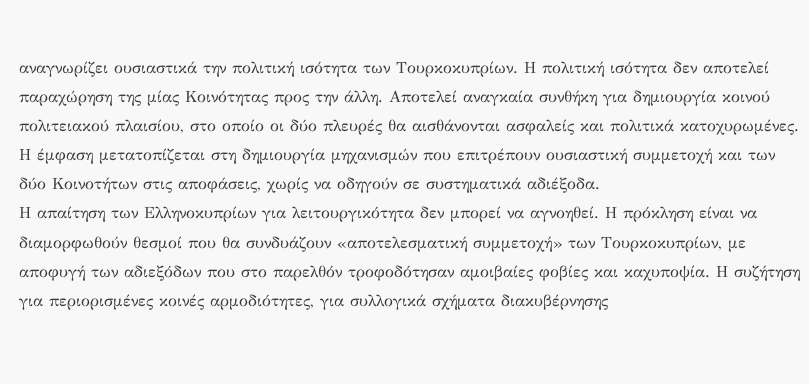αναγνωρίζει ουσιαστικά την πολιτική ισότητα των Τουρκοκυπρίων. Η πολιτική ισότητα δεν αποτελεί παραχώρηση της μίας Κοινότητας προς την άλλη. Αποτελεί αναγκαία συνθήκη για δημιουργία κοινού πολιτειακού πλαισίου, στο οποίο οι δύο πλευρές θα αισθάνονται ασφαλείς και πολιτικά κατοχυρωμένες. Η έμφαση μετατοπίζεται στη δημιουργία μηχανισμών που επιτρέπουν ουσιαστική συμμετοχή και των δύο Κοινοτήτων στις αποφάσεις, χωρίς να οδηγούν σε συστηματικά αδιέξοδα.
Η απαίτηση των Ελληνοκυπρίων για λειτουργικότητα δεν μπορεί να αγνοηθεί. Η πρόκληση είναι να διαμορφωθούν θεσμοί που θα συνδυάζουν «αποτελεσματική συμμετοχή» των Τουρκοκυπρίων, με αποφυγή των αδιεξόδων που στο παρελθόν τροφοδότησαν αμοιβαίες φοβίες και καχυποψία. Η συζήτηση για περιορισμένες κοινές αρμοδιότητες, για συλλογικά σχήματα διακυβέρνησης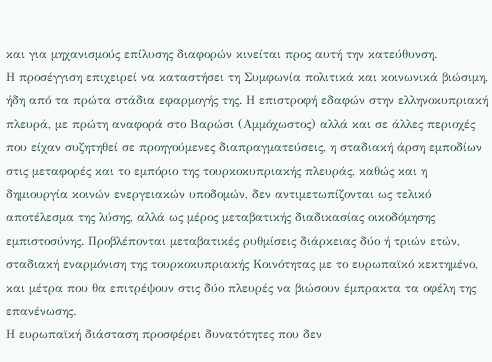και για μηχανισμούς επίλυσης διαφορών κινείται προς αυτή την κατεύθυνση.
Η προσέγγιση επιχειρεί να καταστήσει τη Συμφωνία πολιτικά και κοινωνικά βιώσιμη, ήδη από τα πρώτα στάδια εφαρμογής της. Η επιστροφή εδαφών στην ελληνοκυπριακή πλευρά, με πρώτη αναφορά στο Βαρώσι (Αμμόχωστος) αλλά και σε άλλες περιοχές που είχαν συζητηθεί σε προηγούμενες διαπραγματεύσεις, η σταδιακή άρση εμποδίων στις μεταφορές και το εμπόριο της τουρκοκυπριακής πλευράς, καθώς και η δημιουργία κοινών ενεργειακών υποδομών, δεν αντιμετωπίζονται ως τελικό αποτέλεσμα της λύσης, αλλά ως μέρος μεταβατικής διαδικασίας οικοδόμησης εμπιστοσύνης. Προβλέπονται μεταβατικές ρυθμίσεις διάρκειας δύο ή τριών ετών, σταδιακή εναρμόνιση της τουρκοκυπριακής Κοινότητας με το ευρωπαϊκό κεκτημένο, και μέτρα που θα επιτρέψουν στις δύο πλευρές να βιώσουν έμπρακτα τα οφέλη της επανένωσης.
Η ευρωπαϊκή διάσταση προσφέρει δυνατότητες που δεν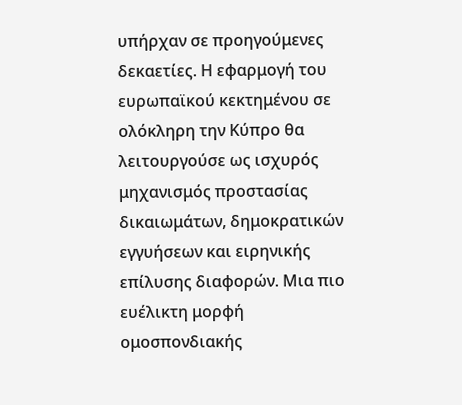υπήρχαν σε προηγούμενες δεκαετίες. Η εφαρμογή του ευρωπαϊκού κεκτημένου σε ολόκληρη την Κύπρο θα λειτουργούσε ως ισχυρός μηχανισμός προστασίας δικαιωμάτων, δημοκρατικών εγγυήσεων και ειρηνικής επίλυσης διαφορών. Μια πιο ευέλικτη μορφή ομοσπονδιακής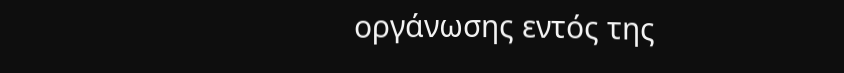οργάνωσης εντός της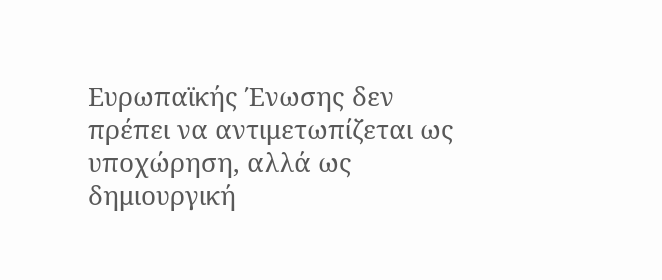Ευρωπαϊκής Ένωσης δεν πρέπει να αντιμετωπίζεται ως υποχώρηση, αλλά ως δημιουργική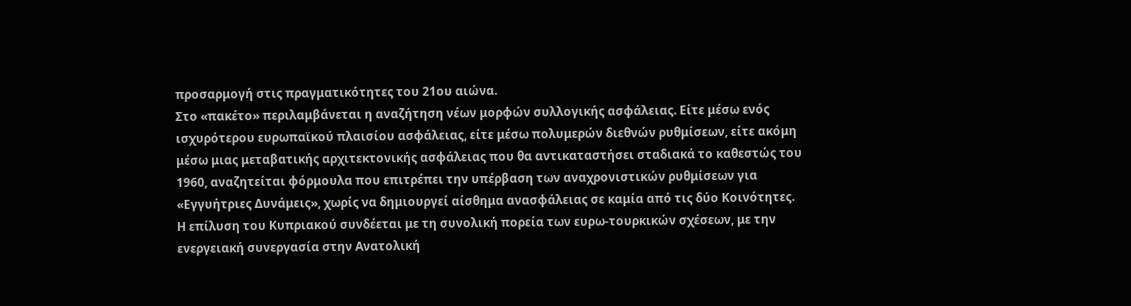προσαρμογή στις πραγματικότητες του 21ου αιώνα.
Στο «πακέτο» περιλαμβάνεται η αναζήτηση νέων μορφών συλλογικής ασφάλειας. Είτε μέσω ενός ισχυρότερου ευρωπαϊκού πλαισίου ασφάλειας, είτε μέσω πολυμερών διεθνών ρυθμίσεων, είτε ακόμη μέσω μιας μεταβατικής αρχιτεκτονικής ασφάλειας που θα αντικαταστήσει σταδιακά το καθεστώς του 1960, αναζητείται φόρμουλα που επιτρέπει την υπέρβαση των αναχρονιστικών ρυθμίσεων για «Εγγυήτριες Δυνάμεις», χωρίς να δημιουργεί αίσθημα ανασφάλειας σε καμία από τις δύο Κοινότητες.
Η επίλυση του Κυπριακού συνδέεται με τη συνολική πορεία των ευρω-τουρκικών σχέσεων, με την ενεργειακή συνεργασία στην Ανατολική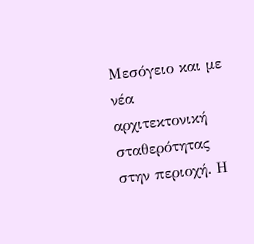Μεσόγειο και με νέα αρχιτεκτονική σταθερότητας στην περιοχή. Η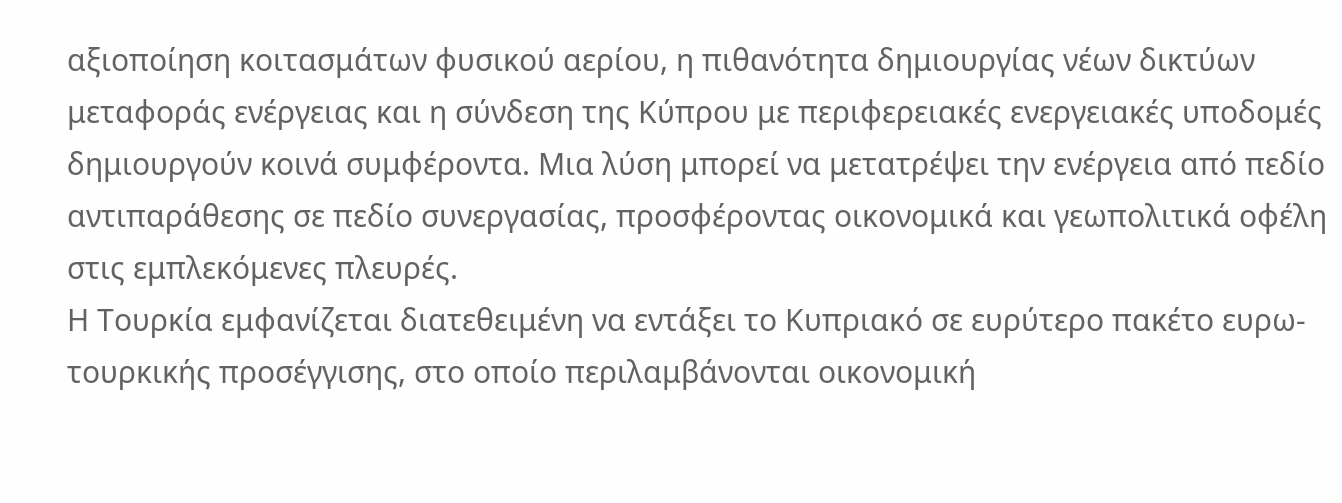αξιοποίηση κοιτασμάτων φυσικού αερίου, η πιθανότητα δημιουργίας νέων δικτύων μεταφοράς ενέργειας και η σύνδεση της Κύπρου με περιφερειακές ενεργειακές υποδομές δημιουργούν κοινά συμφέροντα. Μια λύση μπορεί να μετατρέψει την ενέργεια από πεδίο αντιπαράθεσης σε πεδίο συνεργασίας, προσφέροντας οικονομικά και γεωπολιτικά οφέλη στις εμπλεκόμενες πλευρές.
Η Τουρκία εμφανίζεται διατεθειμένη να εντάξει το Κυπριακό σε ευρύτερο πακέτο ευρω-τουρκικής προσέγγισης, στο οποίο περιλαμβάνονται οικονομική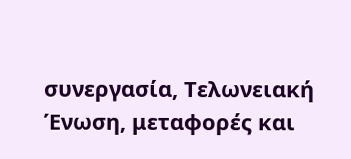συνεργασία, Τελωνειακή Ένωση, μεταφορές και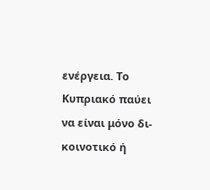ενέργεια. Το Κυπριακό παύει να είναι μόνο δι-κοινοτικό ή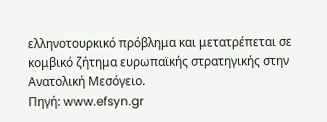ελληνοτουρκικό πρόβλημα και μετατρέπεται σε κομβικό ζήτημα ευρωπαϊκής στρατηγικής στην Ανατολική Μεσόγειο.
Πηγή: www.efsyn.gr